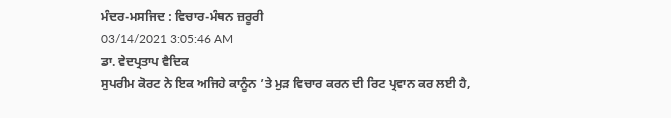ਮੰਦਰ-ਮਸਜਿਦ : ਵਿਚਾਰ-ਮੰਥਨ ਜ਼ਰੂਰੀ
03/14/2021 3:05:46 AM
ਡਾ. ਵੇਦਪ੍ਰਤਾਪ ਵੈਦਿਕ
ਸੁਪਰੀਮ ਕੋਰਟ ਨੇ ਇਕ ਅਜਿਹੇ ਕਾਨੂੰਨ ’ਤੇ ਮੁੜ ਵਿਚਾਰ ਕਰਨ ਦੀ ਰਿਟ ਪ੍ਰਵਾਨ ਕਰ ਲਈ ਹੈ,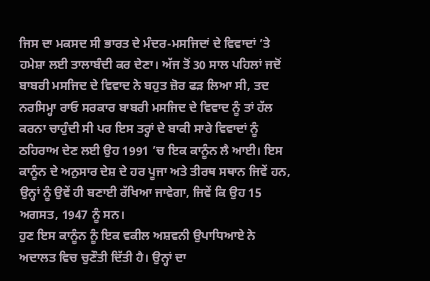ਜਿਸ ਦਾ ਮਕਸਦ ਸੀ ਭਾਰਤ ਦੇ ਮੰਦਰ-ਮਸਜਿਦਾਂ ਦੇ ਵਿਵਾਦਾਂ ’ਤੇ ਹਮੇਸ਼ਾ ਲਈ ਤਾਲਾਬੰਦੀ ਕਰ ਦੇਣਾ। ਅੱਜ ਤੋਂ 30 ਸਾਲ ਪਹਿਲਾਂ ਜਦੋਂ ਬਾਬਰੀ ਮਸਜਿਦ ਦੇ ਵਿਵਾਦ ਨੇ ਬਹੁਤ ਜ਼ੋਰ ਫੜ ਲਿਆ ਸੀ, ਤਦ ਨਰਸਿਮ੍ਹਾ ਰਾਓ ਸਰਕਾਰ ਬਾਬਰੀ ਮਸਜਿਦ ਦੇ ਵਿਵਾਦ ਨੂੰ ਤਾਂ ਹੱਲ ਕਰਨਾ ਚਾਹੁੰਦੀ ਸੀ ਪਰ ਇਸ ਤਰ੍ਹਾਂ ਦੇ ਬਾਕੀ ਸਾਰੇ ਵਿਵਾਦਾਂ ਨੂੰ ਠਹਿਰਾਅ ਦੇਣ ਲਈ ਉਹ 1991 ’ਚ ਇਕ ਕਾਨੂੰਨ ਲੈ ਆਈ। ਇਸ ਕਾਨੂੰਨ ਦੇ ਅਨੁਸਾਰ ਦੇਸ਼ ਦੇ ਹਰ ਪੂਜਾ ਅਤੇ ਤੀਰਥ ਸਥਾਨ ਜਿਵੇਂ ਹਨ, ਉਨ੍ਹਾਂ ਨੂੰ ਉਵੇਂ ਹੀ ਬਣਾਈ ਰੱਖਿਆ ਜਾਵੇਗਾ, ਜਿਵੇਂ ਕਿ ਉਹ 15 ਅਗਸਤ, 1947 ਨੂੰ ਸਨ।
ਹੁਣ ਇਸ ਕਾਨੂੰਨ ਨੂੰ ਇਕ ਵਕੀਲ ਅਸ਼ਵਨੀ ਉਪਾਧਿਆਏ ਨੇ ਅਦਾਲਤ ਵਿਚ ਚੁਣੌਤੀ ਦਿੱਤੀ ਹੈ। ਉਨ੍ਹਾਂ ਦਾ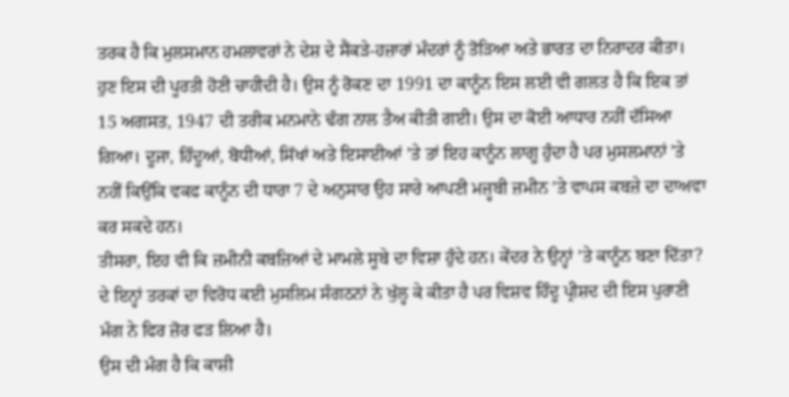ਤਰਕ ਹੈ ਕਿ ਮੁਲਸਮਾਨ ਹਮਲਾਵਰਾਂ ਨੇ ਦੇਸ਼ ਦੇ ਸੈਂਕੜੇ-ਹਜ਼ਾਰਾਂ ਮੰਦਰਾਂ ਨੂੰ ਤੋੜਿਆ ਅਤੇ ਭਾਰਤ ਦਾ ਨਿਰਾਦਰ ਕੀਤਾ। ਹੁਣ ਇਸ ਦੀ ਪੂਰਤੀ ਹੋਣੀ ਚਾਹੀਦੀ ਹੈ। ਉਸ ਨੂੰ ਰੋਕਣ ਦਾ 1991 ਦਾ ਕਾਨੂੰਨ ਇਸ ਲਈ ਵੀ ਗਲਤ ਹੈ ਕਿ ਇਕ ਤਾਂ 15 ਅਗਸਤ, 1947 ਦੀ ਤਰੀਕ ਮਨਮਾਨੇ ਢੰਗ ਨਾਲ ਤੈਅ ਕੀਤੀ ਗਈ। ਉਸ ਦਾ ਕੋਈ ਆਧਾਰ ਨਹੀਂ ਦੱਸਿਆ ਗਿਆ। ਦੂਜਾ, ਹਿੰਦੂਆਂ, ਬੋਧੀਆਂ, ਸਿੱਖਾਂ ਅਤੇ ਇਸਾਈਆਂ ’ਤੇ ਤਾਂ ਇਹ ਕਾਨੂੰਨ ਲਾਗੂ ਹੁੰਦਾ ਹੈ ਪਰ ਮੁਸਲਮਾਨਾਂ ’ਤੇ ਨਹੀਂ ਕਿਉਂਕਿ ਵਕਫ ਕਾਨੂੰਨ ਦੀ ਧਾਰਾ 7 ਦੇ ਅਨੁਸਾਰ ਉਹ ਸਾਰੇ ਆਪਣੀ ਮਜ਼੍ਹਬੀ ਜ਼ਮੀਨ ’ਤੇ ਵਾਪਸ ਕਬਜ਼ੇ ਦਾ ਦਾਅਵਾ ਕਰ ਸਕਦੇ ਹਨ।
ਤੀਸਰਾ, ਇਹ ਵੀ ਕਿ ਜ਼ਮੀਨੀ ਕਬਜ਼ਿਆਂ ਦੇ ਮਾਮਲੇ ਸੂਬੇ ਦਾ ਵਿਸ਼ਾ ਹੁੰਦੇ ਹਨ। ਕੇਂਦਰ ਨੇ ਉਨ੍ਹਾਂ ’ਤੇ ਕਾਨੂੰਨ ਬਣਾ ਦਿੱਤਾ? ਦੇ ਇਨ੍ਹਾਂ ਤਰਕਾਂ ਦਾ ਵਿਰੋਧ ਕਈ ਮੁਸਲਿਮ ਸੰਗਠਨਾਂ ਨੇ ਖੁੱਲ੍ਹ ਕੇ ਕੀਤਾ ਹੈ ਪਰ ਵਿਸ਼ਵ ਹਿੰਦੂ ਪ੍ਰੀਸ਼ਦ ਦੀ ਇਸ ਪੁਰਾਣੀ ਮੰਗ ਨੇ ਫਿਰ ਜ਼ੋਰ ਫੜ ਲਿਆ ਹੈ।
ਉਸ ਦੀ ਮੰਗ ਹੈ ਕਿ ਕਾਸ਼ੀ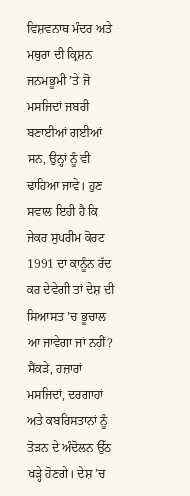ਵਿਸ਼ਵਨਾਥ ਮੰਦਰ ਅਤੇ ਮਥੁਰਾ ਦੀ ਕ੍ਰਿਸ਼ਨ ਜਨਮਭੂਮੀ ’ਤੇ ਜੋ ਮਸਜਿਦਾਂ ਜਬਰੀ ਬਣਾਈਆਂ ਗਈਆਂ ਸਨ, ਉਨ੍ਹਾਂ ਨੂੰ ਵੀ ਢਾਹਿਆ ਜਾਵੇ। ਹੁਣ ਸਵਾਲ ਇਹੀ ਹੈ ਕਿ ਜੇਕਰ ਸੁਪਰੀਮ ਕੋਰਟ 1991 ਦਾ ਕਾਨੂੰਨ ਰੱਦ ਕਰ ਦੇਵੇਗੀ ਤਾਂ ਦੇਸ਼ ਦੀ ਸਿਆਸਤ ’ਚ ਭੂਚਾਲ ਆ ਜਾਵੇਗਾ ਜਾਂ ਨਹੀਂ? ਸੈਂਕੜੇ, ਹਜ਼ਾਰਾਂ ਮਸਜਿਦਾਂ, ਦਰਗਾਹਾਂ ਅਤੇ ਕਬਰਿਸਤਾਨਾਂ ਨੂੰ ਤੋੜਨ ਦੇ ਅੰਦੋਲਨ ਉੱਠ ਖੜ੍ਹੇ ਹੋਣਗੇ। ਦੇਸ਼ ’ਚ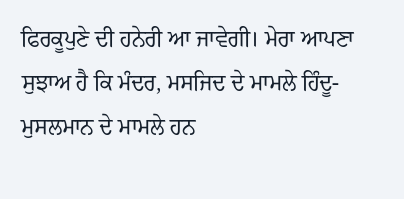ਫਿਰਕੂਪੁਣੇ ਦੀ ਹਨੇਰੀ ਆ ਜਾਵੇਗੀ। ਮੇਰਾ ਆਪਣਾ ਸੁਝਾਅ ਹੈ ਕਿ ਮੰਦਰ, ਮਸਜਿਦ ਦੇ ਮਾਮਲੇ ਹਿੰਦੂ-ਮੁਸਲਮਾਨ ਦੇ ਮਾਮਲੇ ਹਨ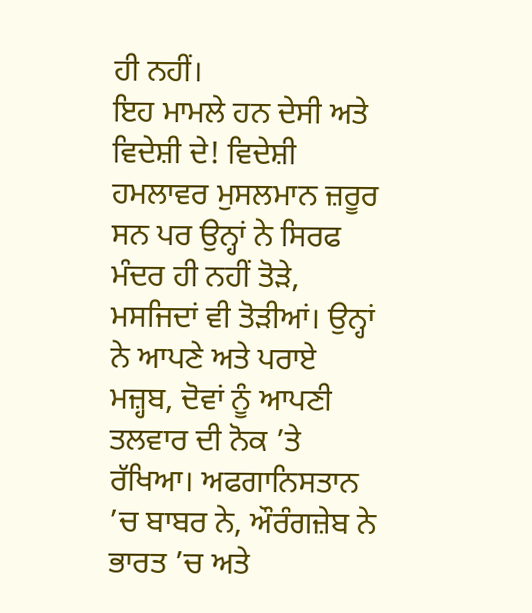ਹੀ ਨਹੀਂ।
ਇਹ ਮਾਮਲੇ ਹਨ ਦੇਸੀ ਅਤੇ ਵਿਦੇਸ਼ੀ ਦੇ! ਵਿਦੇਸ਼ੀ ਹਮਲਾਵਰ ਮੁਸਲਮਾਨ ਜ਼ਰੂਰ ਸਨ ਪਰ ਉਨ੍ਹਾਂ ਨੇ ਸਿਰਫ ਮੰਦਰ ਹੀ ਨਹੀਂ ਤੋੜੇ, ਮਸਜਿਦਾਂ ਵੀ ਤੋੜੀਆਂ। ਉਨ੍ਹਾਂ ਨੇ ਆਪਣੇ ਅਤੇ ਪਰਾਏ ਮਜ਼੍ਹਬ, ਦੋਵਾਂ ਨੂੰ ਆਪਣੀ ਤਲਵਾਰ ਦੀ ਨੋਕ ’ਤੇ ਰੱਖਿਆ। ਅਫਗਾਨਿਸਤਾਨ ’ਚ ਬਾਬਰ ਨੇ, ਔਰੰਗਜ਼ੇਬ ਨੇ ਭਾਰਤ ’ਚ ਅਤੇ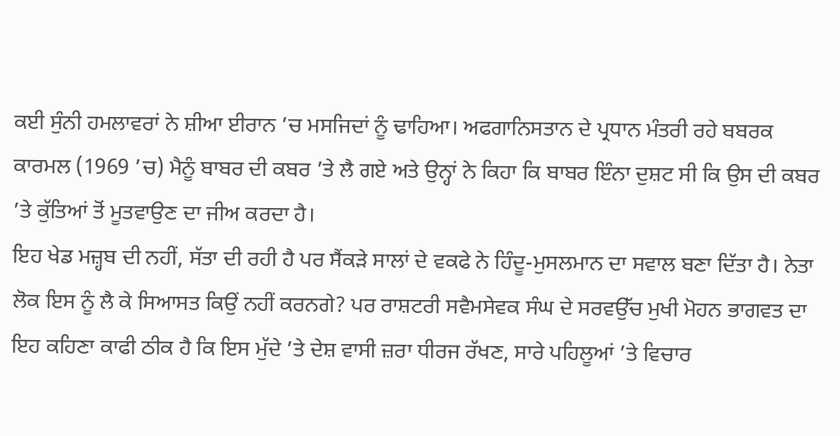ਕਈ ਸੁੰਨੀ ਹਮਲਾਵਰਾਂ ਨੇ ਸ਼ੀਆ ਈਰਾਨ ’ਚ ਮਸਜਿਦਾਂ ਨੂੰ ਢਾਹਿਆ। ਅਫਗਾਨਿਸਤਾਨ ਦੇ ਪ੍ਰਧਾਨ ਮੰਤਰੀ ਰਹੇ ਬਬਰਕ ਕਾਰਮਲ (1969 ’ਚ) ਮੈਨੂੰ ਬਾਬਰ ਦੀ ਕਬਰ ’ਤੇ ਲੈ ਗਏ ਅਤੇ ਉਨ੍ਹਾਂ ਨੇ ਕਿਹਾ ਕਿ ਬਾਬਰ ਇੰਨਾ ਦੁਸ਼ਟ ਸੀ ਕਿ ਉਸ ਦੀ ਕਬਰ ’ਤੇ ਕੁੱਤਿਆਂ ਤੋਂ ਮੂਤਵਾਉਣ ਦਾ ਜੀਅ ਕਰਦਾ ਹੈ।
ਇਹ ਖੇਡ ਮਜ਼੍ਹਬ ਦੀ ਨਹੀਂ, ਸੱਤਾ ਦੀ ਰਹੀ ਹੈ ਪਰ ਸੈਂਕੜੇ ਸਾਲਾਂ ਦੇ ਵਕਫੇ ਨੇ ਹਿੰਦੂ-ਮੁਸਲਮਾਨ ਦਾ ਸਵਾਲ ਬਣਾ ਦਿੱਤਾ ਹੈ। ਨੇਤਾ ਲੋਕ ਇਸ ਨੂੰ ਲੈ ਕੇ ਸਿਆਸਤ ਕਿਉਂ ਨਹੀਂ ਕਰਨਗੇ? ਪਰ ਰਾਸ਼ਟਰੀ ਸਵੈਮਸੇਵਕ ਸੰਘ ਦੇ ਸਰਵਉੱਚ ਮੁਖੀ ਮੋਹਨ ਭਾਗਵਤ ਦਾ ਇਹ ਕਹਿਣਾ ਕਾਫੀ ਠੀਕ ਹੈ ਕਿ ਇਸ ਮੁੱਦੇ ’ਤੇ ਦੇਸ਼ ਵਾਸੀ ਜ਼ਰਾ ਧੀਰਜ ਰੱਖਣ, ਸਾਰੇ ਪਹਿਲੂਆਂ ’ਤੇ ਵਿਚਾਰ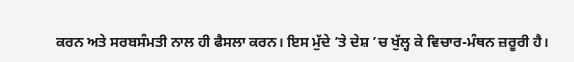ਕਰਨ ਅਤੇ ਸਰਬਸੰਮਤੀ ਨਾਲ ਹੀ ਫੈਸਲਾ ਕਰਨ। ਇਸ ਮੁੱਦੇ ’ਤੇ ਦੇਸ਼ ’ਚ ਖੁੱਲ੍ਹ ਕੇ ਵਿਚਾਰ-ਮੰਥਨ ਜ਼ਰੂਰੀ ਹੈ।